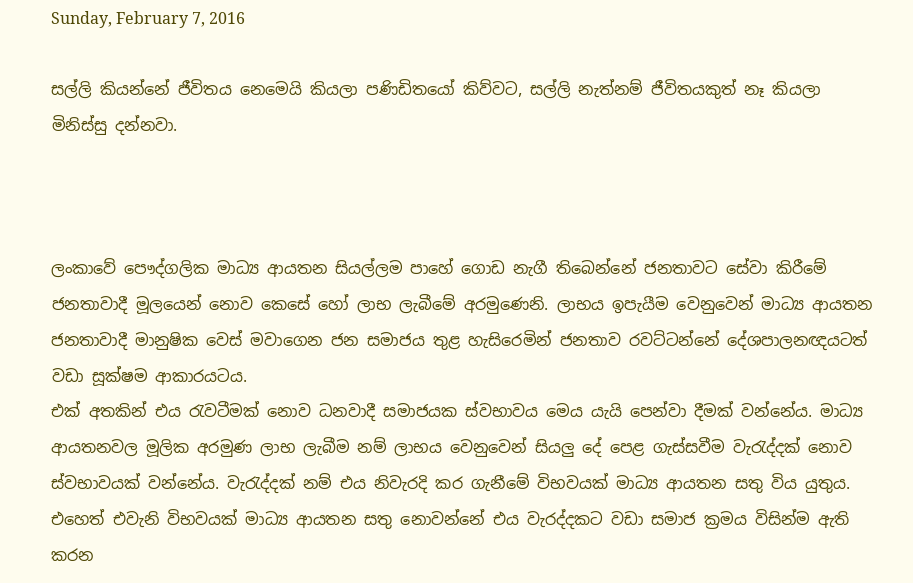Sunday, February 7, 2016

සල්ලි කියන්නේ ජීවිතය නෙමෙයි කියලා පණිඩිතයෝ කිව්වට, සල්ලි නැත්නම් ජීවිතයකුත් නෑ කියලා මිනිස්සු දන්නවා.



ලංකාවේ පෞද්ගලික මාධ්‍ය ආයතන සියල්ලම පාහේ ගොඩ නැගී තිබෙන්නේ ජනතාවට සේවා කිරීමේ ජනතාවාදී මූලයෙන් නොව කෙසේ හෝ ලාභ ලැබීමේ අරමුණෙනි. ලාභය ඉපැයීම වෙනුවෙන් මාධ්‍ය ආයතන ජනතාවාදී මානුෂික වෙස් මවාගෙන ජන සමාජය තුළ හැසිරෙමින් ජනතාව රවට්ටන්නේ දේශපාලනඥයටත් වඩා සූක්ෂම ආකාරයටය.
එක් අතකින් එය රැවටීමක් නොව ධනවාදී සමාජයක ස්වභාවය මෙය යැයි පෙන්වා දීමක් වන්නේය. මාධ්‍ය ආයතනවල මූලික අරමුණ ලාභ ලැබීම නම් ලාභය වෙනුවෙන් සියලු දේ පෙළ ගැස්සවීම වැරැද්දක් නොව ස්වභාවයක් වන්නේය. වැරැද්දක් නම් එය නිවැරදි කර ගැනීමේ විභවයක් මාධ්‍ය ආයතන සතු විය යුතුය. එහෙත් එවැනි විභවයක් මාධ්‍ය ආයතන සතු නොවන්නේ එය වැරද්දකට වඩා සමාජ ක්‍රමය විසින්ම ඇති කරන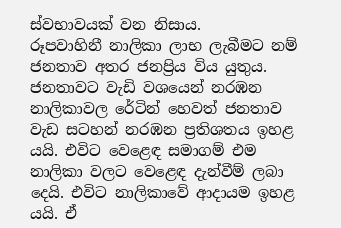ස්වභාවයක් වන නිසාය.
රූපවාහිනී නාලිකා ලාභ ලැබීමට නම් ජනතාව අතර ජනප්‍රිය විය යුතුය. ජනතාවට වැඩි වශයෙන් නරඹන නාලිකාවල රේටින් හෙවත් ජනතාව වැඩ සටහන් නරඹන ප්‍රතිශතය ඉහළ යයි. එවිට වෙළෙඳ සමාගම් එම නාලිකා වලට වෙළෙඳ දැන්වීම් ලබා දෙයි. එවිට නාලිකාවේ ආදායම ඉහළ යයි. ඒ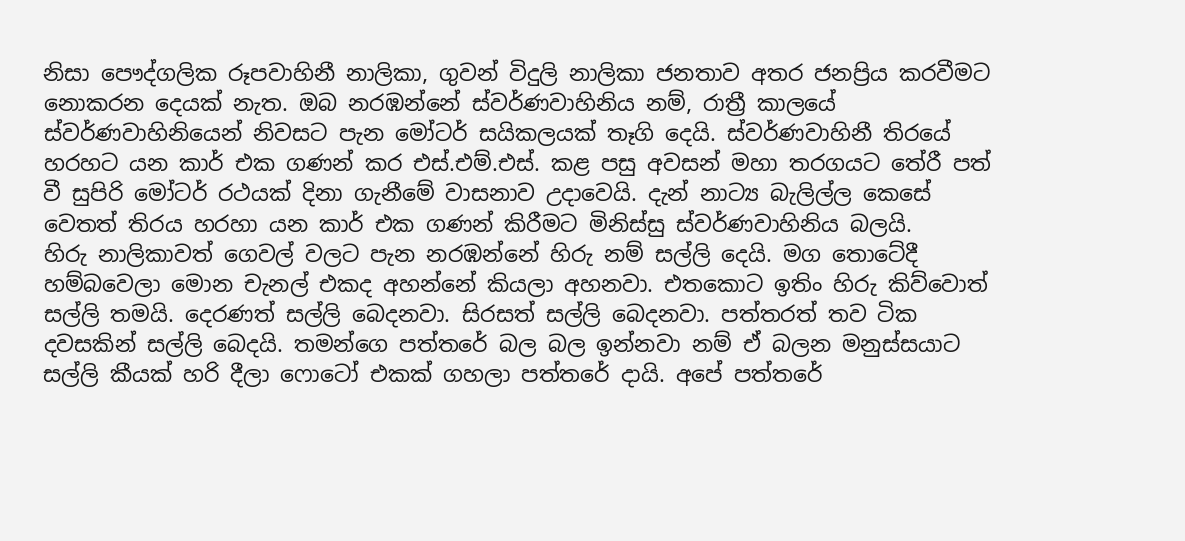නිසා පෞද්ගලික රූපවාහිනී නාලිකා, ගුවන් විදුලි නාලිකා ජනතාව අතර ජනප්‍රිය කරවීමට නොකරන දෙයක් නැත. ඔබ නරඹන්නේ ස්වර්ණවාහිනිය නම්, රාත්‍රී කාලයේ ස්වර්ණවාහිනියෙන් නිවසට පැන මෝටර් සයිකලයක් තෑගි දෙයි. ස්වර්ණවාහිනී තිරයේ හරහට යන කාර් එක ගණන් කර එස්.එම්.එස්. කළ පසු අවසන් මහා තරගයට තේරී පත් වී සුපිරි මෝටර් රථයක් දිනා ගැනීමේ වාසනාව උදාවෙයි. දැන් නාට්‍ය බැලිල්ල කෙසේ වෙතත් තිරය හරහා යන කාර් එක ගණන් කිරීමට මිනිස්සු ස්වර්ණවාහිනිය බලයි.
හිරු නාලිකාවත් ගෙවල් වලට පැන නරඹන්නේ හිරු නම් සල්ලි දෙයි. මග තොටේදී හම්බවෙලා මොන චැනල් එකද අහන්නේ කියලා අහනවා. එතකොට ඉතිං හිරු කිව්වොත් සල්ලි තමයි. දෙරණත් සල්ලි බෙදනවා. සිරසත් සල්ලි බෙදනවා. පත්තරත් තව ටික දවසකින් සල්ලි බෙදයි. තමන්ගෙ පත්තරේ බල බල ඉන්නවා නම් ඒ බලන මනුස්සයාට සල්ලි කීයක් හරි දීලා ෆොටෝ එකක් ගහලා පත්තරේ දායි. අපේ පත්තරේ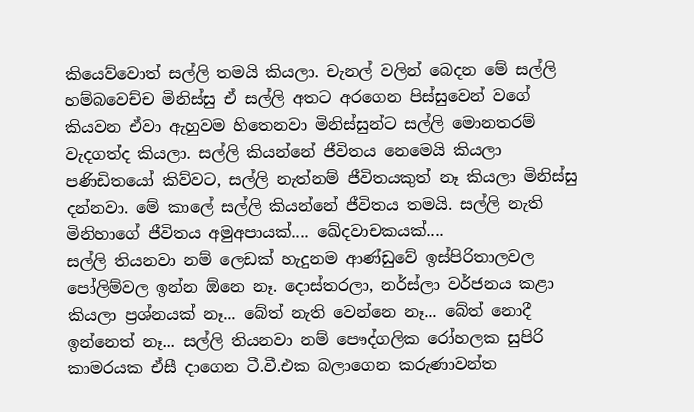කියෙව්වොත් සල්ලි තමයි කියලා. චැනල් වලින් බෙදන මේ සල්ලි හම්බවෙච්ච මිනිස්සු ඒ සල්ලි අතට අරගෙන පිස්සුවෙන් වගේ කියවන ඒවා ඇහුවම හිතෙනවා මිනිස්සුන්ට සල්ලි මොනතරම් වැදගත්ද කියලා. සල්ලි කියන්නේ ජීවිතය නෙමෙයි කියලා පණිඩිතයෝ කිව්වට, සල්ලි නැත්නම් ජීවිතයකුත් නෑ කියලා මිනිස්සු දන්නවා. මේ කාලේ සල්ලි කියන්නේ ජීවිතය තමයි. සල්ලි නැති මිනිහාගේ ජීවිතය අමුඅපායක්.... ඛේදවාචකයක්....
සල්ලි තියනවා නම් ලෙඩක් හැදුනම ආණ්ඩුවේ ඉස්පිරිතාලවල පෝලිම්වල ඉන්න ඕනෙ නෑ. දොස්තරලා, නර්ස්ලා වර්ජනය කළා කියලා ප්‍රශ්නයක් නෑ... බේත් නැති වෙන්නෙ නෑ... බේත් නොදී ඉන්නෙත් නෑ... සල්ලි තියනවා නම් පෞද්ගලික රෝහලක සුපිරි කාමරයක ඒසී දාගෙන ටී.වී.එක බලාගෙන කරුණාවන්ත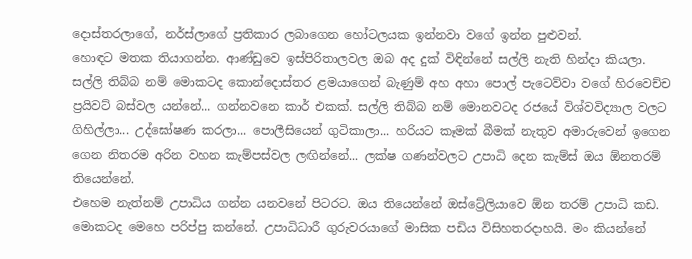දොස්තරලාගේ, නර්ස්ලාගේ ප්‍රතිකාර ලබාගෙන හෝටලයක ඉන්නවා වගේ ඉන්න පුළුවන්.
හොඳට මතක තියාගන්න. ආණ්ඩුවෙ ඉස්පිරිතාලවල ඔබ අද දුක් විඳින්නේ සල්ලි නැති හින්දා කියලා. සල්ලි තිබ්බ නම් මොකටද කොන්දොස්තර ළමයාගෙන් බැණුම් අහ අහා පොල් පැටෙව්වා වගේ හිරවෙච්ච ප්‍රයිවට් බස්වල යන්නේ... ගන්නවනෙ කාර් එකක්. සල්ලි තිබ්බ නම් මොනවටද රජයේ විශ්වවිද්‍යාල වලට ගිහිල්ලා... උද්ඝෝෂණ කරලා... පොලීසියෙන් ගුටිකාලා... හරියට කෑමක් බීමක් නැතුව අමාරුවෙන් ඉගෙන ගෙන නිතරම අරින වහන කැම්පස්වල ලඟින්නේ... ලක්ෂ ගණන්වලට උපාධි දෙන කැම්ස් ඔය ඕනතරම් තියෙන්නේ.
එහෙම නැත්නම් උපාධිය ගන්න යනවනේ පිටරට. ඔය තියෙන්නේ ඔස්ට්‍රේලියාවෙ ඕන තරම් උපාධි කඩ. මොකටද මෙහෙ පරිප්පු කන්නේ. උපාධිධාරී ගුරුවරයාගේ මාසික පඩිය විසිහතරදාහයි. මං කියන්නේ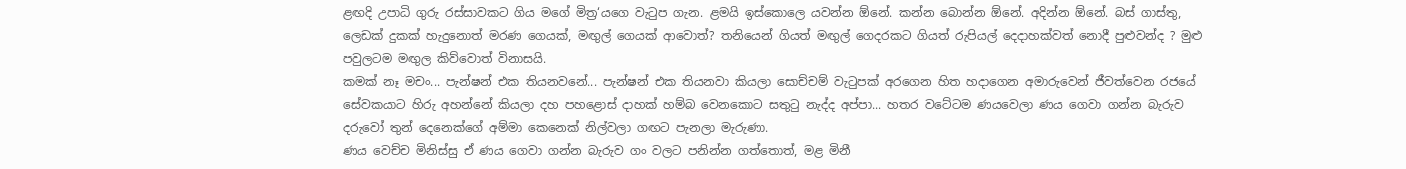ළඟදි උපාධි ගුරු රස්සාවකට ගිය මගේ මිත්‍ර‘යගෙ වැටුප ගැන. ළමයි ඉස්කොලෙ යවන්න ඕනේ. කන්න බොන්න ඕනේ. අදින්න ඕනේ. බස් ගාස්තු, ලෙඩක් දුකක් හැදුනොත් මරණ ගෙයක්, මඟුල් ගෙයක් ආවොත්? තනියෙන් ගියත් මඟුල් ගෙදරකට ගියත් රුපියල් දෙදාහක්වත් නොදී පුළුවන්ද ? මුළු පවුලටම මඟුල කිව්වොත් විනාසයි.
කමක් නෑ මචං... පැන්ෂන් එක තියනවනේ... පැන්ෂන් එක තියනවා කියලා සොච්චම් වැටුපක් අරගෙන හිත හදාගෙන අමාරුවෙන් ජීවත්වෙන රජයේ සේවකයාට හිරු අහන්නේ කියලා දහ පහළොස් දාහක් හම්බ වෙනකොට සතුටු නැද්ද අප්පා... හතර වටේටම ණයවෙලා ණය ගෙවා ගන්න බැරුව දරුවෝ තුන් දෙනෙක්ගේ අම්මා කෙනෙක් නිල්වලා ගඟට පැනලා මැරුණා.
ණය වෙච්ච මිනිස්සු ඒ ණය ගෙවා ගන්න බැරුව ගං වලට පනින්න ගත්තොත්, මළ මිනී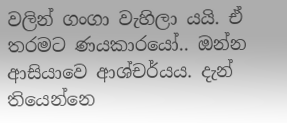වලින් ගංගා වැහිලා යයි. ඒ තරමට ණයකාරයෝ.. ඔන්න ආසියාවෙ ආශ්චර්යය. දැන් තියෙන්නෙ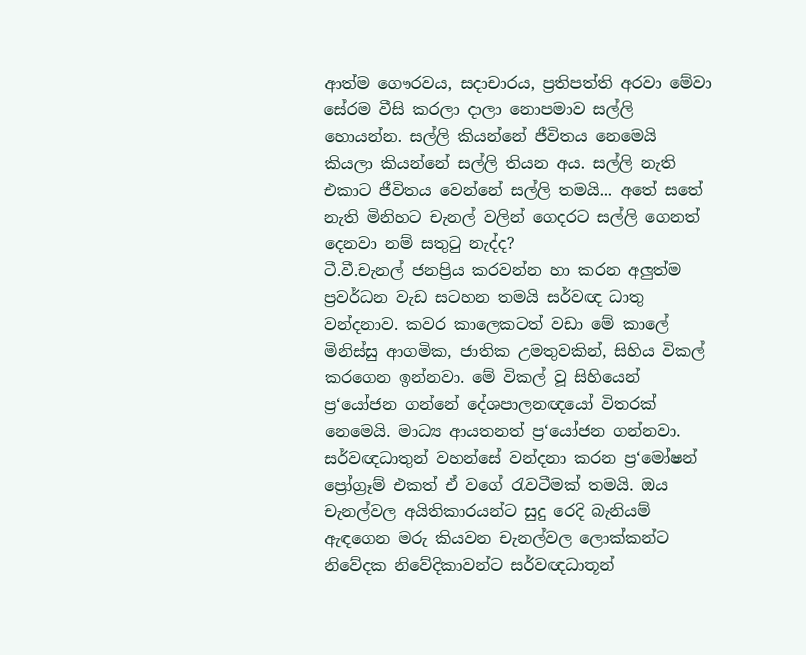ආත්ම ගෞරවය, සදාචාරය, ප්‍රතිපත්ති අරවා මේවා සේරම වීසි කරලා දාලා නොපමාව සල්ලි හොයන්න. සල්ලි කියන්නේ ජීවිතය නෙමෙයි කියලා කියන්නේ සල්ලි තියන අය. සල්ලි නැති එකාට ජීවිතය වෙන්නේ සල්ලි තමයි... අතේ සතේ නැති මිනිහට චැනල් වලින් ගෙදරට සල්ලි ගෙනත් දෙනවා නම් සතුටු නැද්ද?
ටී.වී.චැනල් ජනප්‍රිය කරවන්න හා කරන අලුත්ම ප්‍රවර්ධන වැඩ සටහන තමයි සර්වඥ ධාතු වන්දනාව. කවර කාලෙකටත් වඩා මේ කාලේ මිනිස්සු ආගමික, ජාතික උමතුවකින්, සිහිය විකල් කරගෙන ඉන්නවා. මේ විකල් වූ සිහියෙන් ප්‍ර‘යෝජන ගන්නේ දේශපාලනඥයෝ විතරක් නෙමෙයි. මාධ්‍ය ආයතනත් ප්‍ර‘යෝජන ගන්නවා. සර්වඥධාතුන් වහන්සේ වන්දනා කරන ප්‍ර‘මෝෂන් ප්‍රෝග්‍රෑම් එකත් ඒ වගේ රැවටීමක් තමයි. ඔය චැනල්වල අයිතිකාරයන්ට සුදු රෙදි බැනියම් ඇඳගෙන මරු කියවන චැනල්වල ලොක්කන්ට නිවේදක නිවේදිකාවන්ට සර්වඥධාතූන්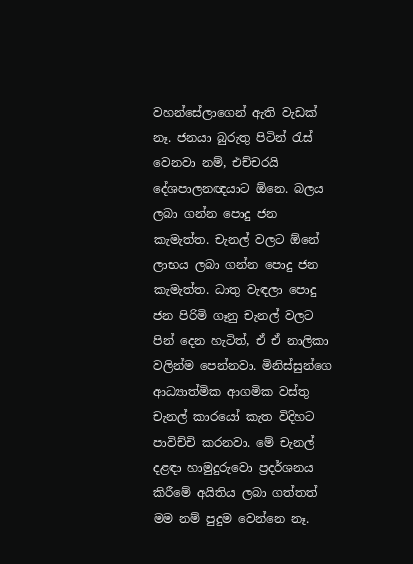වහන්සේලාගෙන් ඇති වැඩක් නෑ. ජනයා බුරුතු පිටින් රැස් වෙනවා නම්, එච්චරයි දේශපාලනඥයාට ඕනෙ. බලය ලබා ගන්න පොදු ජන කැමැත්ත. චැනල් වලට ඕනේ ලාභය ලබා ගන්න පොදු ජන කැමැත්ත. ධාතු වැඳලා පොදු ජන පිරිමි ගෑනු චැනල් වලට පින් දෙන හැටිත්, ඒ ඒ නාලිකා වලින්ම පෙන්නවා. මිනිස්සුන්ගෙ ආධ්‍යාත්මික ආගමික වස්තු චැනල් කාරයෝ කැත විදිහට පාවිච්චි කරනවා. මේ චැනල් දළඳා හාමුදුරුවො ප්‍රදර්ශනය කිරීමේ අයිතිය ලබා ගත්තත් මම නම් පුදුම වෙන්නෙ නෑ.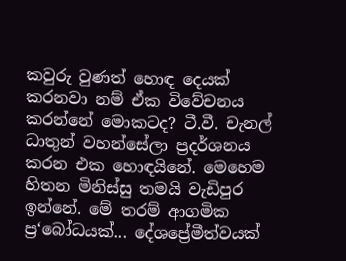කවුරු වුණත් හොඳ දෙයක් කරනවා නම් ඒක විවේචනය කරන්නේ මොකටද? ටී.වී. චැනල් ධාතුන් වහන්සේලා ප්‍රදර්ශනය කරන එක හොඳයිනේ. මෙහෙම හිතන මිනිස්සු තමයි වැඩිපුර ඉන්නේ. මේ තරම් ආගමික ප්‍ර‘බෝධයක්... දේශප්‍රේමීත්වයක්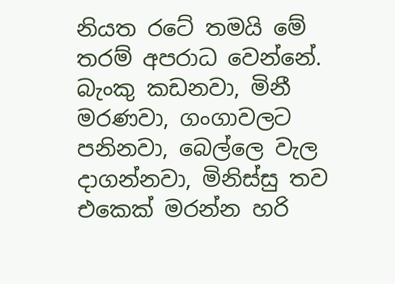නියත රටේ තමයි මේ තරම් අපරාධ වෙන්නේ. බැංකු කඩනවා, මිනී මරණවා, ගංගාවලට පනිනවා, බෙල්ලෙ වැල දාගන්නවා, මිනිස්සු තව එකෙක් මරන්න හරි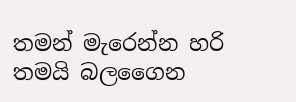තමන් මැරෙන්න හරි තමයි බලගෛන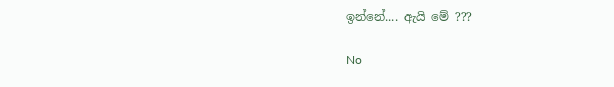ඉන්නේ.... ඇයි මේ ???

No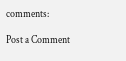comments:

Post a Comment